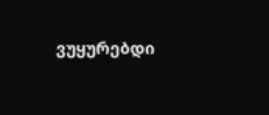ვუყურებდი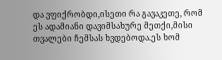და ვფიქრობდი,ისეთი რა გავაკეთე, რომ ეს ადამიანი დავიმსახურე მეთქი,მისი თვალები ჩემსას ხვდებოდა.ეს ხომ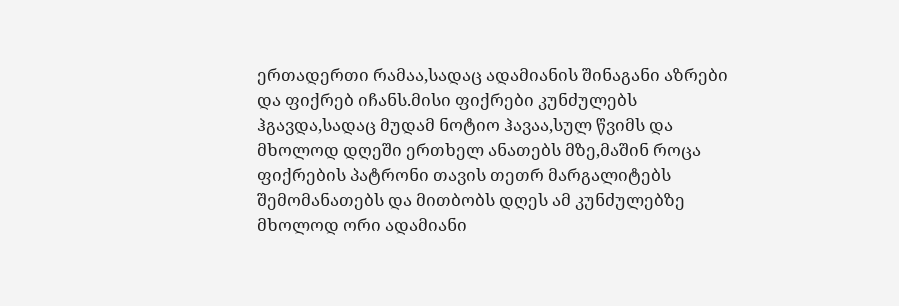ერთადერთი რამაა,სადაც ადამიანის შინაგანი აზრები და ფიქრებ იჩანს.მისი ფიქრები კუნძულებს ჰგავდა,სადაც მუდამ ნოტიო ჰავაა,სულ წვიმს და მხოლოდ დღეში ერთხელ ანათებს მზე,მაშინ როცა ფიქრების პატრონი თავის თეთრ მარგალიტებს შემომანათებს და მითბობს დღეს ამ კუნძულებზე მხოლოდ ორი ადამიანი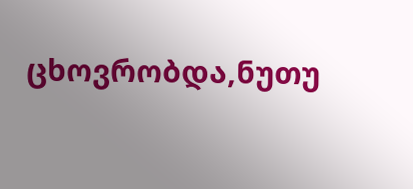ცხოვრობდა,ნუთუ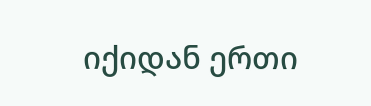იქიდან ერთი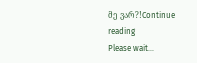მე ვარ?!Continue reading
Please wait...